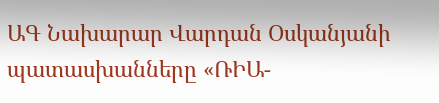ԱԳ Նախարար Վարդան Օսկանյանի պատասխանները «ՌԻԱ-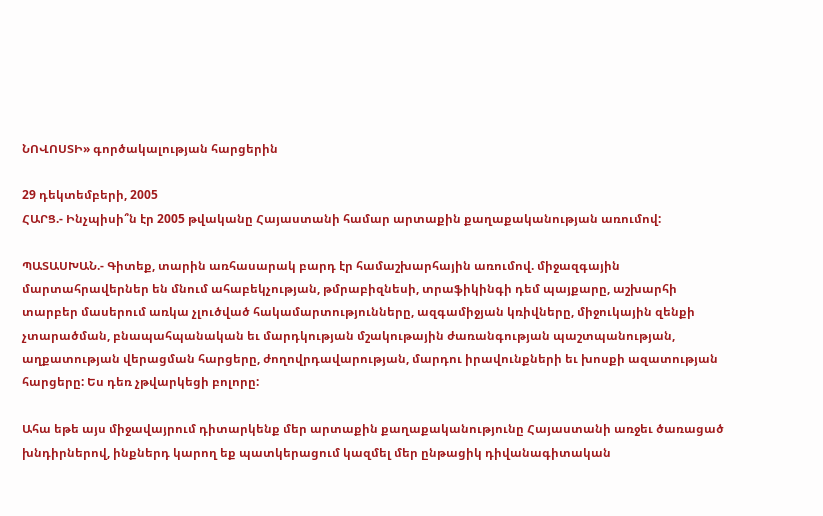ՆՈՎՈՍՏԻ» գործակալության հարցերին

29 դեկտեմբերի, 2005
ՀԱՐՑ.- Ինչպիսի՞ն էր 2005 թվականը Հայաստանի համար արտաքին քաղաքականության առումով:

ՊԱՏԱՍԽԱՆ.- Գիտեք, տարին առհասարակ բարդ էր համաշխարհային առումով. միջազգային մարտահրավերներ են մնում ահաբեկչության, թմրաբիզնեսի, տրաֆիկինգի դեմ պայքարը, աշխարհի տարբեր մասերում առկա չլուծված հակամարտությունները, ազգամիջյան կռիվները, միջուկային զենքի չտարածման, բնապահպանական եւ մարդկության մշակութային ժառանգության պաշտպանության, աղքատության վերացման հարցերը, ժողովրդավարության, մարդու իրավունքների եւ խոսքի ազատության հարցերը: Ես դեռ չթվարկեցի բոլորը:

Ահա եթե այս միջավայրում դիտարկենք մեր արտաքին քաղաքականությունը Հայաստանի առջեւ ծառացած խնդիրներով, ինքներդ կարող եք պատկերացում կազմել մեր ընթացիկ դիվանագիտական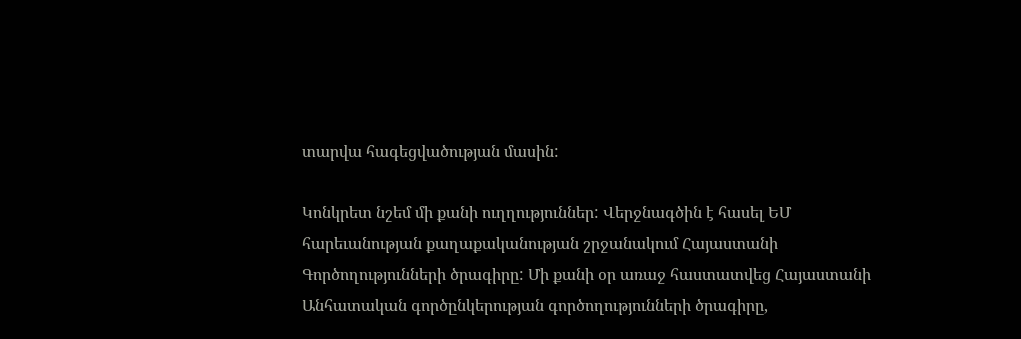տարվա հագեցվածության մասին:

Կոնկրետ նշեմ մի քանի ուղղություններ: Վերջնագծին է հասել ԵՄ հարեւանության քաղաքականության շրջանակում Հայաստանի Գործողությունների ծրագիրը: Մի քանի օր առաջ հաստատվեց Հայաստանի Անհատական գործընկերության գործողությունների ծրագիրը,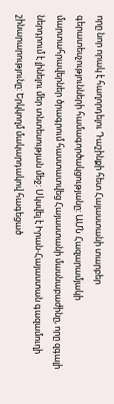որը նոր որակ է հաղորդելու Դաշինքի հետ Հայաստանի տարբեր գերատեսչությունների համագործակցությանը: ԱՄՆ Հազարամյակի մարտահրավերներ ծրագրում հաստատվեց Հայաստանի մասնաբաժինը, որը զգալի ներդրում է լինելու մեր տնտեսության մեջ: Սկսվել է Իրան-Հայաստան գազամուղի շինարարությունը: Երկկողմ մակարդակով հագեցած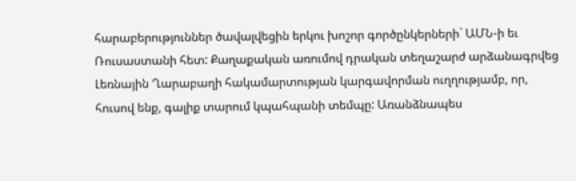հարաբերություններ ծավալվեցին երկու խոշոր գործընկերների` ԱՄՆ-ի եւ Ռուսաստանի հետ: Քաղաքական առումով դրական տեղաշարժ արձանագրվեց Լեռնային Ղարաբաղի հակամարտության կարգավորման ուղղությամբ, որ, հուսով ենք, գալիք տարում կպահպանի տեմպը: Առանձնապես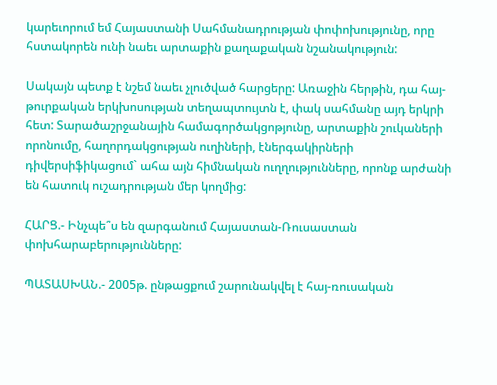կարեւորում եմ Հայաստանի Սահմանադրության փոփոխությունը, որը հստակորեն ունի նաեւ արտաքին քաղաքական նշանակություն:

Սակայն պետք է նշեմ նաեւ չլուծված հարցերը: Առաջին հերթին, դա հայ-թուրքական երկխոսության տեղապտույտն է, փակ սահմանը այդ երկրի հետ: Տարածաշրջանային համագործակցոթյունը, արտաքին շուկաների որոնումը, հաղորդակցության ուղիների, էներգակիրների դիվերսիֆիկացում` ահա այն հիմնական ուղղությունները, որոնք արժանի են հատուկ ուշադրության մեր կողմից:

ՀԱՐՑ.- Ինչպե՞ս են զարգանում Հայաստան-Ռուսաստան փոխհարաբերությունները:

ՊԱՏԱՍԽԱՆ.- 2005թ. ընթացքում շարունակվել է հայ-ռուսական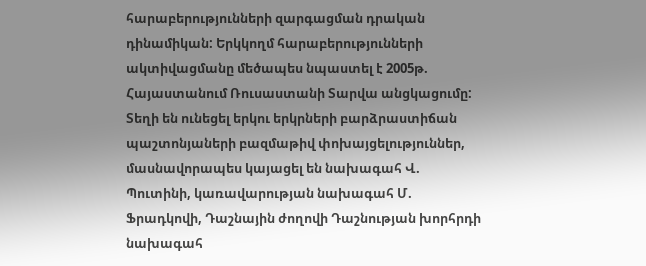հարաբերությունների զարգացման դրական դինամիկան: Երկկողմ հարաբերությունների ակտիվացմանը մեծապես նպաստել է 2005թ. Հայաստանում Ռուսաստանի Տարվա անցկացումը: Տեղի են ունեցել երկու երկրների բարձրաստիճան պաշտոնյաների բազմաթիվ փոխայցելություններ, մասնավորապես կայացել են նախագահ Վ. Պուտինի, կառավարության նախագահ Մ. Ֆրադկովի, Դաշնային ժողովի Դաշնության խորհրդի նախագահ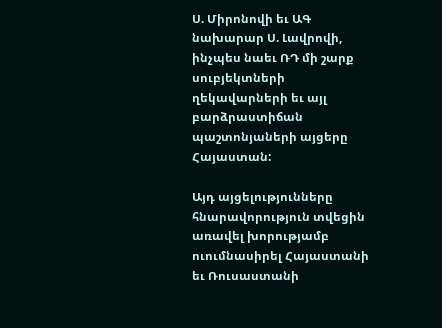Ս. Միրոնովի եւ ԱԳ նախարար Ս. Լավրովի, ինչպես նաեւ ՌԴ մի շարք սուբյեկտների ղեկավարների եւ այլ բարձրաստիճան պաշտոնյաների այցերը Հայաստան:

Այդ այցելությունները հնարավորություն տվեցին առավել խորությամբ ուումնասիրել Հայաստանի եւ Ռուսաստանի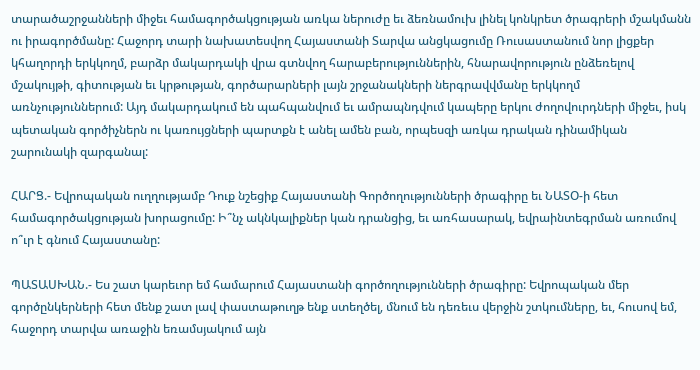տարածաշրջանների միջեւ համագործակցության առկա ներուժը եւ ձեռնամուխ լինել կոնկրետ ծրագրերի մշակմանն ու իրագործմանը: Հաջորդ տարի նախատեսվող Հայաստանի Տարվա անցկացումը Ռուսաստանում նոր լիցքեր կհաղորդի երկկողմ, բարձր մակարդակի վրա գտնվող հարաբերություններին, հնարավորություն ընձեռելով մշակույթի, գիտության եւ կրթության, գործարարների լայն շրջանակների ներգրավվմանը երկկողմ առնչություններում: Այդ մակարդակում են պահպանվում եւ ամրապնդվում կապերը երկու ժողովուրդների միջեւ, իսկ պետական գործիչներն ու կառույցների պարտքն է անել ամեն բան, որպեսզի առկա դրական դինամիկան շարունակի զարգանալ:

ՀԱՐՑ.- Եվրոպական ուղղությամբ Դուք նշեցիք Հայաստանի Գործողությունների ծրագիրը եւ ՆԱՏՕ-ի հետ համագործակցության խորացումը: Ի՞նչ ակնկալիքներ կան դրանցից, եւ առհասարակ, եվրաինտեգրման առումով ո՞ւր է գնում Հայաստանը:

ՊԱՏԱՍԽԱՆ.- Ես շատ կարեւոր եմ համարում Հայաստանի գործողությունների ծրագիրը: Եվրոպական մեր գործընկերների հետ մենք շատ լավ փաստաթուղթ ենք ստեղծել, մնում են դեռեւս վերջին շտկումները, եւ, հուսով եմ, հաջորդ տարվա առաջին եռամսյակում այն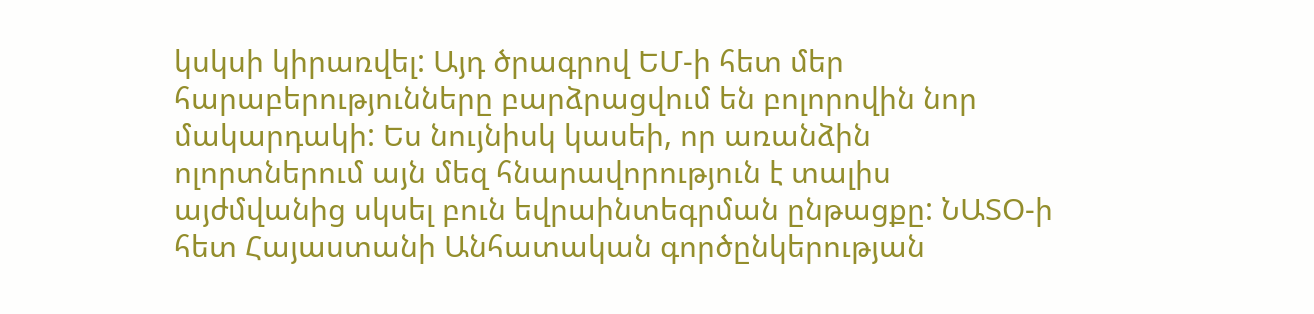կսկսի կիրառվել: Այդ ծրագրով ԵՄ-ի հետ մեր հարաբերությունները բարձրացվում են բոլորովին նոր մակարդակի: Ես նույնիսկ կասեի, որ առանձին ոլորտներում այն մեզ հնարավորություն է տալիս այժմվանից սկսել բուն եվրաինտեգրման ընթացքը: ՆԱՏՕ-ի հետ Հայաստանի Անհատական գործընկերության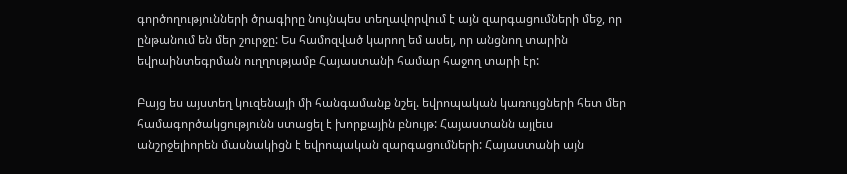գործողությունների ծրագիրը նույնպես տեղավորվում է այն զարգացումների մեջ, որ ընթանում են մեր շուրջը: Ես համոզված կարող եմ ասել, որ անցնող տարին եվրաինտեգրման ուղղությամբ Հայաստանի համար հաջող տարի էր:

Բայց ես այստեղ կուզենայի մի հանգամանք նշել. եվրոպական կառույցների հետ մեր համագործակցությունն ստացել է խորքային բնույթ: Հայաստանն այլեւս անշրջելիորեն մասնակիցն է եվրոպական զարգացումների: Հայաստանի այն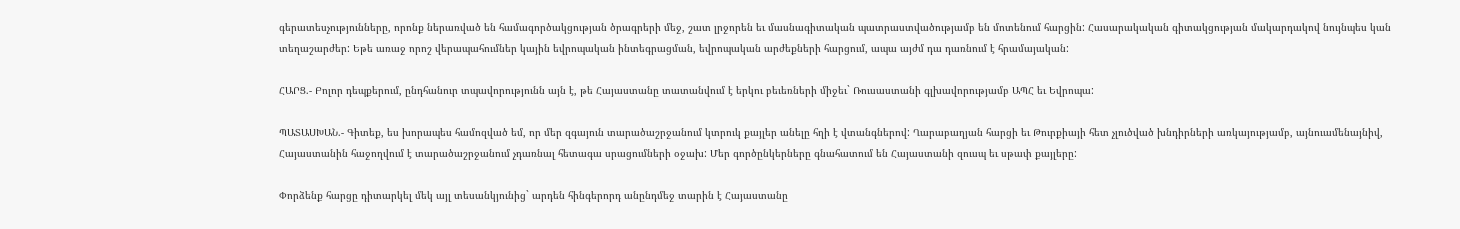գերատեսչությունները, որոնք ներառված են համագործակցության ծրագրերի մեջ, շատ լրջորեն եւ մասնագիտական պատրաստվածությամբ են մոտենում հարցին: Հասարակական գիտակցության մակարդակով նույնպես կան տեղաշարժեր: Եթե առաջ որոշ վերապահումներ կային եվրոպական ինտեգրացման, եվրոպական արժեքների հարցում, ապա այժմ դա դառնում է հրամայական:

ՀԱՐՑ.- Բոլոր դեպքերում, ընդհանուր տպավորությունն այն է, թե Հայաստանը տատանվում է երկու բեւեռների միջեւ` Ռուսաստանի գլխավորությամբ ԱՊՀ եւ Եվրոպա:

ՊԱՏԱՍԽԱՆ.- Գիտեք, ես խորապես համոզված եմ, որ մեր զգայուն տարածաշրջանում կտրուկ քայլեր անելը հղի է վտանգներով: Ղարաբաղյան հարցի եւ Թուրքիայի հետ չլուծված խնդիրների առկայությամբ, այնուամենայնիվ, Հայաստանին հաջողվում է տարածաշրջանում չդառնալ հետագա սրացումների օջախ: Մեր գործընկերները գնահատում են Հայաստանի զուսպ եւ սթափ քայլերը:

Փորձենք հարցը դիտարկել մեկ այլ տեսանկյունից` արդեն հինգերորդ անընդմեջ տարին է Հայաստանը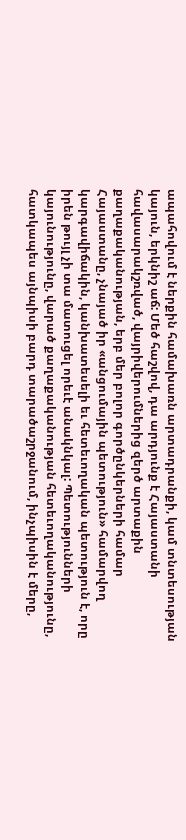ապահովում է ներքին համախառն արտադրանքի, կամ տնտեսության կայուն, երկնիշ աճ: Մեծ հաշվով, դա արդյունք է Հայաստանի հավասարակշռված, վայրիվերումներից զերծ արտաքին քաղաքականության, երբ մեր բոլոր գործընկերների համար Հայաստանը, չնայած իր «անցումային պետություն» համարվող կարգավիճակին, կանխատեսելի եւ հետեւողական պետություն է, որը իրեն թույլ չի տա մատուցել որեւէ անակնկալ: Պետությունների կայունությունը, վարած քաղաքականության հետեւողականությունը, հատկապես այնպիսի բարդ տարածաշրջանում, ինչպիսին է մերը,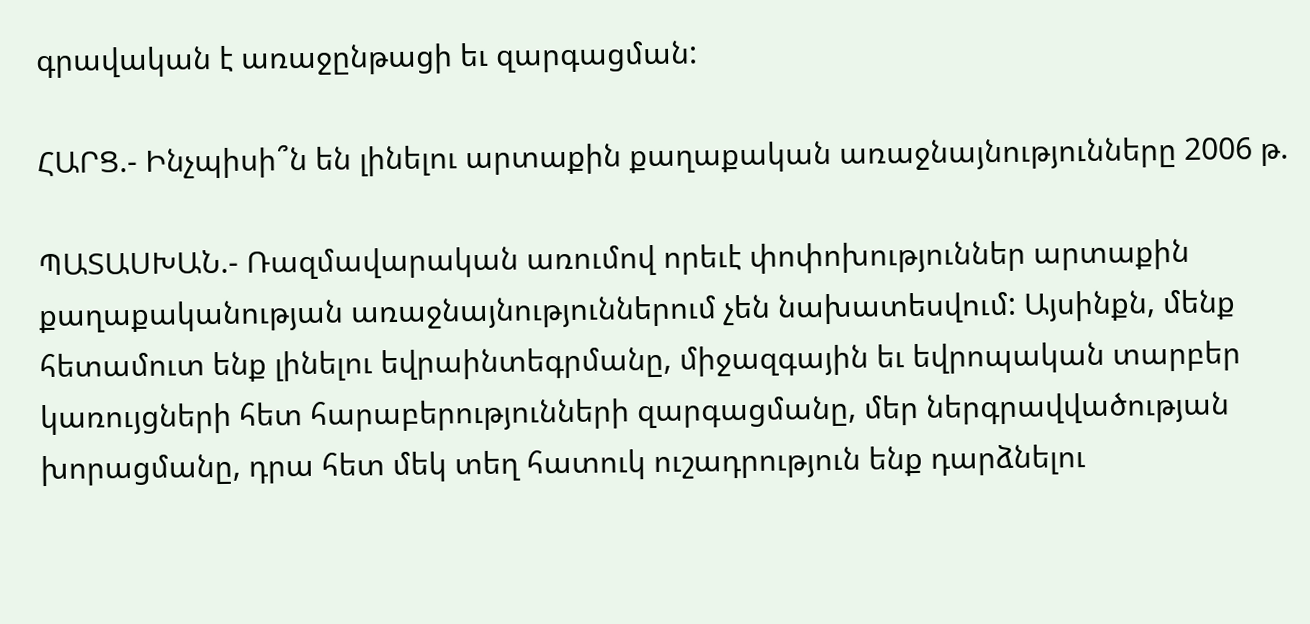գրավական է առաջընթացի եւ զարգացման:

ՀԱՐՑ.- Ինչպիսի՞ն են լինելու արտաքին քաղաքական առաջնայնությունները 2006 թ.

ՊԱՏԱՍԽԱՆ.- Ռազմավարական առումով որեւէ փոփոխություններ արտաքին քաղաքականության առաջնայնություններում չեն նախատեսվում: Այսինքն, մենք հետամուտ ենք լինելու եվրաինտեգրմանը, միջազգային եւ եվրոպական տարբեր կառույցների հետ հարաբերությունների զարգացմանը, մեր ներգրավվածության խորացմանը, դրա հետ մեկ տեղ հատուկ ուշադրություն ենք դարձնելու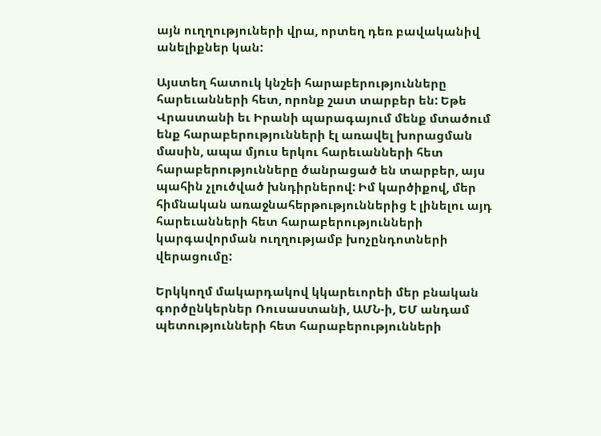այն ուղղություների վրա, որտեղ դեռ բավականիվ անելիքներ կան:

Այստեղ հատուկ կնշեի հարաբերությունները հարեւանների հետ, որոնք շատ տարբեր են: Եթե Վրաստանի եւ Իրանի պարագայում մենք մտածում ենք հարաբերությունների էլ առավել խորացման մասին, ապա մյուս երկու հարեւանների հետ հարաբերությունները ծանրացած են տարբեր, այս պահին չլուծված խնդիրներով: Իմ կարծիքով, մեր հիմնական առաջնահերթություններից է լինելու այդ հարեւանների հետ հարաբերությունների կարգավորման ուղղությամբ խոչընդոտների վերացումը:

Երկկողմ մակարդակով կկարեւորեի մեր բնական գործընկերներ Ռուսաստանի, ԱՄՆ-ի, ԵՄ անդամ պետությունների հետ հարաբերությունների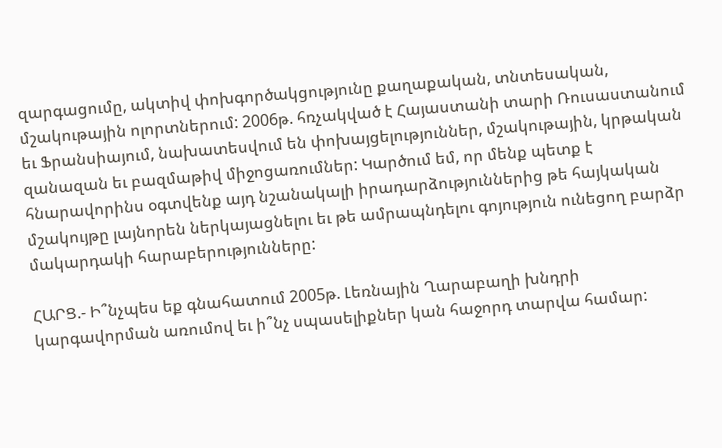զարգացումը, ակտիվ փոխգործակցությունը քաղաքական, տնտեսական, մշակութային ոլորտներում: 2006թ. հռչակված է Հայաստանի տարի Ռուսաստանում եւ Ֆրանսիայում, նախատեսվում են փոխայցելություններ, մշակութային, կրթական զանազան եւ բազմաթիվ միջոցառումներ: Կարծում եմ, որ մենք պետք է հնարավորինս օգտվենք այդ նշանակալի իրադարձություններից թե հայկական մշակույթը լայնորեն ներկայացնելու եւ թե ամրապնդելու գոյություն ունեցող բարձր մակարդակի հարաբերությունները:

ՀԱՐՑ.- Ի՞նչպես եք գնահատում 2005թ. Լեռնային Ղարաբաղի խնդրի կարգավորման առումով եւ ի՞նչ սպասելիքներ կան հաջորդ տարվա համար: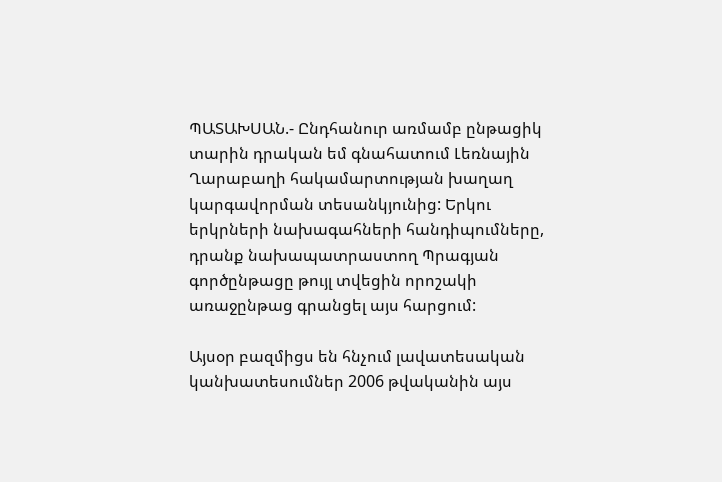ՊԱՏԱԽՍԱՆ.- Ընդհանուր առմամբ ընթացիկ տարին դրական եմ գնահատում Լեռնային Ղարաբաղի հակամարտության խաղաղ կարգավորման տեսանկյունից: Երկու երկրների նախագահների հանդիպումները, դրանք նախապատրաստող Պրագյան գործընթացը թույլ տվեցին որոշակի առաջընթաց գրանցել այս հարցում:

Այսօր բազմիցս են հնչում լավատեսական կանխատեսումներ 2006 թվականին այս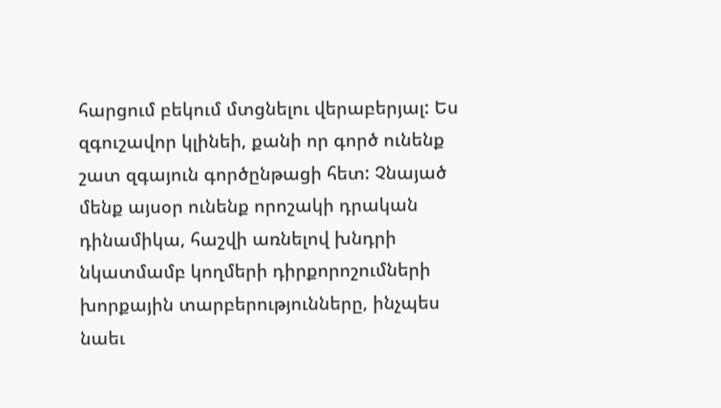հարցում բեկում մտցնելու վերաբերյալ: Ես զգուշավոր կլինեի, քանի որ գործ ունենք շատ զգայուն գործընթացի հետ: Չնայած մենք այսօր ունենք որոշակի դրական դինամիկա, հաշվի առնելով խնդրի նկատմամբ կողմերի դիրքորոշումների խորքային տարբերությունները, ինչպես նաեւ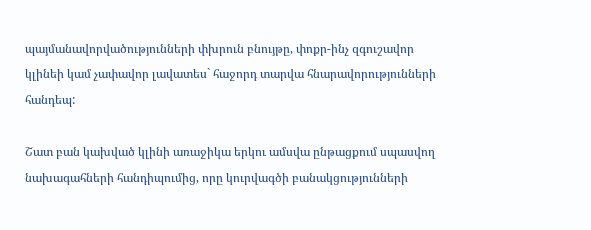պայմանավորվածությունների փխրուն բնույթը, փոքր-ինչ զգուշավոր կլինեի կամ չափավոր լավատես` հաջորդ տարվա հնարավորությունների հանդեպ:

Շատ բան կախված կլինի առաջիկա երկու ամսվա ընթացքում սպասվող նախագահների հանդիպումից, որը կուրվագծի բանակցությունների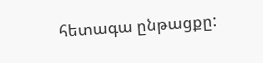հետագա ընթացքը: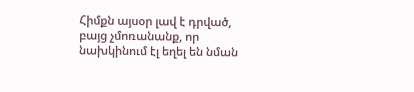Հիմքն այսօր լավ է դրված, բայց չմոռանանք, որ նախկինում էլ եղել են նման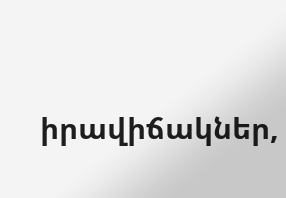իրավիճակներ,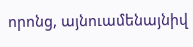որոնց, այնուամենայնիվ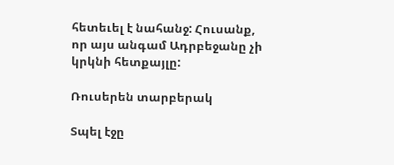հետեւել է նահանջ: Հուսանք, որ այս անգամ Ադրբեջանը չի կրկնի հետքայլը:

Ռուսերեն տարբերակ

Տպել էջը